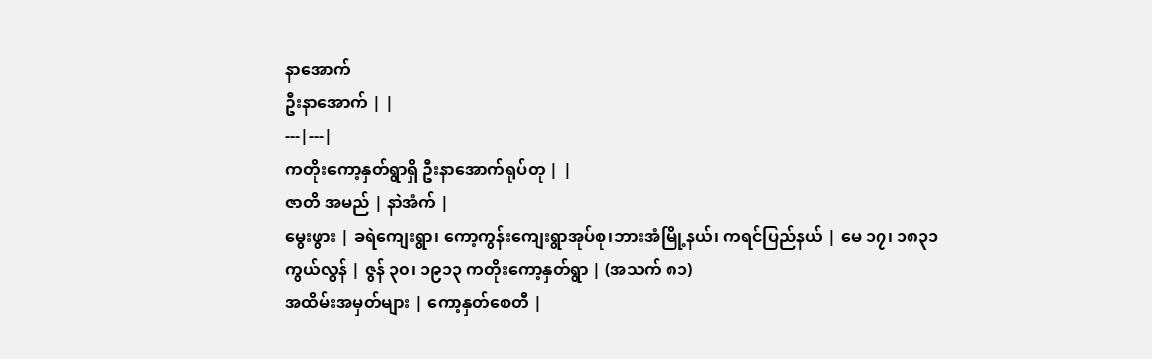နာအောက်
ဦးနာအောက် | |
---|---|
ကတိုးကော့နှတ်ရွာရှိ ဦးနာအောက်ရုပ်တု | |
ဇာတိ အမည် | နာဲအံက် |
မွေးဖွား | ခရဲကျေးရွာ၊ ကော့ကွန်းကျေးရွာအုပ်စု၊ဘားအံမြို့နယ်၊ ကရင်ပြည်နယ် | မေ ၁၇၊ ၁၈၃၁
ကွယ်လွန် | ဇွန် ၃၀၊ ၁၉၁၃ ကတိုးကော့နှတ်ရွာ | (အသက် ၈၁)
အထိမ်းအမှတ်များ | ကော့နှတ်စေတီ |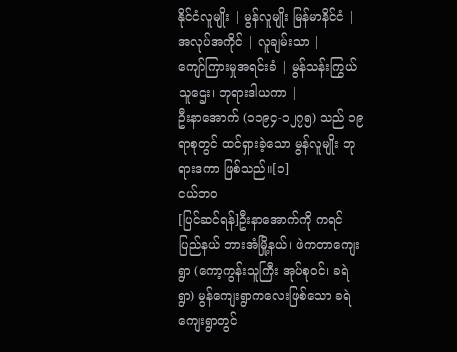နိုင်ငံလူမျိုး | မွန်လူမျိုး မြန်မာနိင်ငံ |
အလုပ်အကိုင် | လူချမ်းသာ |
ကျော်ကြားမှုအရင်းခံ | မွန်သန်းကြွယ်သူဌေး၊ ဘုရားဒါယကာ |
ဦးနာအောက် (၁၁၉၄-၁၂၇၅) သည် ၁၉ ရာစုတွင် ထင်ရှားခဲ့သော မွန်လူမျိုး ဘုရားဒကာ ဖြစ်သည်။[၁]
ငယ်ဘဝ
[ပြင်ဆင်ရန်]ဦးနာအောက်ကို ကရင်ပြည်နယ် ဘားအံမြို့နယ်၊ ဖဲကတာကျေးရွာ (ကော့ကွန်းသူကြီး အုပ်စုဝင်၊ ခရဲရွာ) မွန်ကျေးရွာကလေးဖြစ်သော ခရဲကျေးရွာတွင်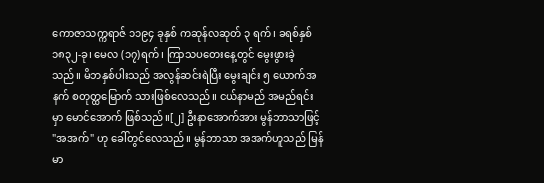ကောဇာသက္ကရာဇ် ၁၁၉၄ ခုနှစ် ကဆုန်လဆုတ် ၃ ရက်၊ ခရစ်နှစ် ၁၈၃၂-ခု၊ မေလ (၁၇)ရက်၊ ကြာသပတေးနေ့တွင် မွေးဖွားခဲ့သည်။ မိဘနှစ်ပါးသည် အလွန်ဆင်းရဲပြီး မွေးချင်း ၅ ယောက်အနက် စတုတ္ထမြောက် သားဖြစ်လေသည်။ ငယ်နာမည် အမည်ရင်းမှာ မောင်အောက် ဖြစ်သည်။[၂] ဦးနာအောက်အား မွန်ဘာသာဖြင့် "အအက်" ဟု ခေါ်တွင်လေသည်။ မွန်ဘာသာ အအက်ဟူသည် မြန်မာ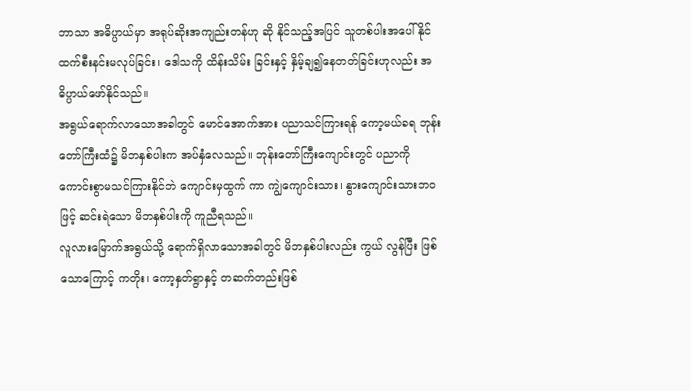ဘာသာ အဓိပ္ပာယ်မှာ အရုပ်ဆိုးအကျည်းတန်ဟု ဆို နိုင်သည့်အပြင် သူတစ်ပါးအပေါ် နိုင်ထက်စီးနင်းမလုပ်ခြင်း၊ ဒေါသကို ထိန်းသိမ်း ခြင်းနှင့် နှိမ့်ချ၍နေတတ်ခြင်းဟုလည်း အဓိပ္ပာယ်ဖော်နိုင်သည်။
အရွယ်ရောက်လာသောအခါတွင် မောင်အောက်အား ပညာသင်ကြားရန် ကော့မယ်ခရ ဘုန်းတော်ကြီးထံ၌ မိဘနှစ်ပါးက အပ်နှံလေသည်။ ဘုန်းတော်ကြီးကျောင်းတွင် ပညာကို ကောင်းစွာမသင်ကြားနိုင်ဘဲ ကျောင်းမှထွက် ကာ ကျွဲကျောင်းသား၊ နွားကျောင်းသားဘဝဖြင့် ဆင်းရဲသော မိဘနှစ်ပါးကို ကူညီရသည်။
လူလားမြောက်အရွယ်သို့ ရောက်ရှိလာသောအခါတွင် မိဘနှစ်ပါးလည်း ကွယ် လွန်ပြီး ဖြစ်သောကြောင့် ကတိုး၊ ကော့နှတ်ရွာနှင့် တဆက်တည်းဖြစ်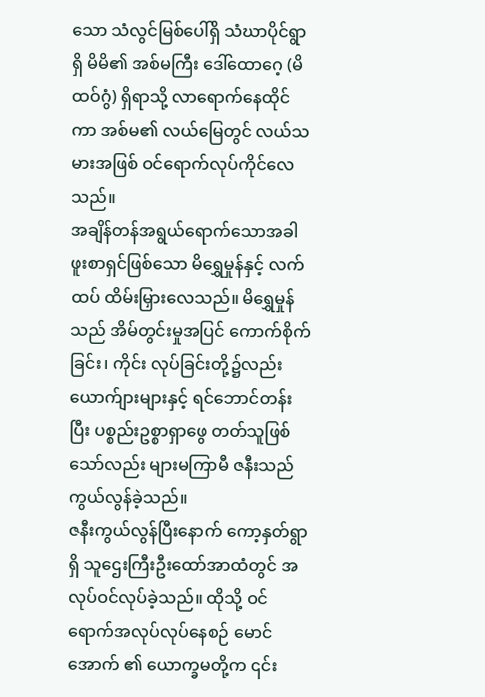သော သံလွင်မြစ်ပေါ်ရှိ သံဃာပိုင်ရွာရှိ မိမိ၏ အစ်မကြီး ဒေါ်ထောဂေ့ (မိထဝ်ဂွံ) ရှိရာသို့ လာရောက်နေထိုင်ကာ အစ်မ၏ လယ်မြေတွင် လယ်သမားအဖြစ် ဝင်ရောက်လုပ်ကိုင်လေသည်။
အချိန်တန်အရွယ်ရောက်သောအခါ ဖူးစာရှင်ဖြစ်သော မိရွှေမှုန်နှင့် လက်ထပ် ထိမ်းမြှားလေသည်။ မိရွှေမှုန်သည် အိမ်တွင်းမှုအပြင် ကောက်စိုက်ခြင်း၊ ကိုင်း လုပ်ခြင်းတို့၌လည်း ယောက်ျားများနှင့် ရင်ဘောင်တန်းပြီး ပစ္စည်းဥစ္စာရှာဖွေ တတ်သူဖြစ်သော်လည်း များမကြာမီ ဇနီးသည် ကွယ်လွန်ခဲ့သည်။
ဇနီးကွယ်လွန်ပြီးနောက် ကော့နှတ်ရွာရှိ သူဌေးကြီးဦးထော်အာထံတွင် အလုပ်ဝင်လုပ်ခဲ့သည်။ ထိုသို့ ဝင်ရောက်အလုပ်လုပ်နေစဉ် မောင်အောက် ၏ ယောက္ခမတို့က ၎င်း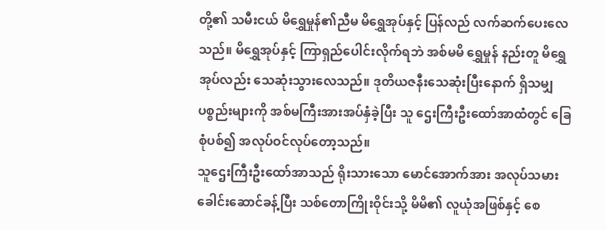တို့၏ သမီးငယ် မိရွှေမှုန်၏ညီမ မိရွှေအုပ်နှင့် ပြန်လည် လက်ဆက်ပေးလေသည်။ မိရွှေအုပ်နှင့် ကြာရှည်ပေါင်းလိုက်ရဘဲ အစ်မမိ ရွှေမှုန် နည်းတူ မိရွှေအုပ်လည်း သေဆုံးသွားလေသည်။ ဒုတိယဇနီးသေဆုံးပြီးနောက် ရှိသမျှပစ္စည်းများကို အစ်မကြီးအားအပ်နှံခဲ့ပြီး သူ ဌေးကြီးဦးထော်အာထံတွင် ခြေစုံပစ်၍ အလုပ်ဝင်လုပ်တော့သည်။
သူဌေးကြီးဦးထော်အာသည် ရိုးသားသော မောင်အောက်အား အလုပ်သမားခေါင်းဆောင်ခန့်ပြီး သစ်တောကြိုးဝိုင်းသို့ မိမိ၏ လူယုံအဖြစ်နှင့် စေ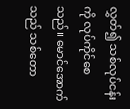လွှတ်၍ သစ်လုပ်ငန်းကို လုပ်ကိုင်စေသည်။ မောင်အောက် သည် သစ်တော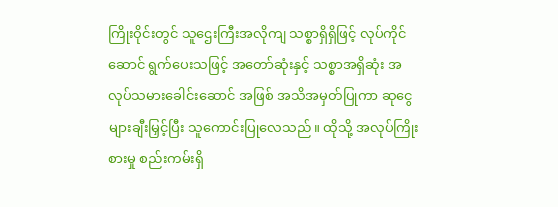ကြိုးဝိုင်းတွင် သူဌေးကြီးအလိုကျ သစ္စာရှိရှိဖြင့် လုပ်ကိုင်ဆောင် ရွက်ပေးသဖြင့် အတော်ဆုံးနှင့် သစ္စာအရှိဆုံး အလုပ်သမားခေါင်းဆောင် အဖြစ် အသိအမှတ်ပြုကာ ဆုငွေများချီးမြှင့်ပြီး သူကောင်းပြုလေသည်။ ထိုသို့ အလုပ်ကြိုးစားမှု စည်းကမ်းရှိ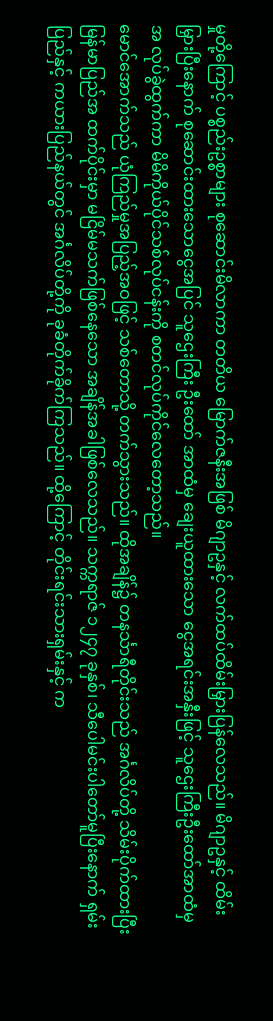မှုတို့ကြောင့် ပစ္စည်းဥစ္စာများ စုဆောင်းမိလာကာ တတိယ မြောက်ဇနီးအဖြစ် မိဂျာဥနှင့် လက်ထပ်ထိမ်းမြှားပြန်လေသည်။ မိဂျာဥနှင့် ထိမ်းမြှားပြီးနောက် စုဆောင်းထားသောငွေအပြင် သူဌေးကြီး ဦးထော် အာထံမှ ချေးယူထားသော ငွေအရင်းအနှီးဖြင့် သူဌေးကြီးဦးထော်အာထံမှ အ လုပ်ခွဲထွက်ကာ မိမိကိုယ်ပိုင်သစ်လုပ်ငန်းကို စတင်လုပ်ကိုင်လေတော့သည်။
မောင်အောက်သည် ယုံကြည်မှုအပြည့်အဝဖြင့် သစ်တောသို့ တက်သွားသည်။ ထိုအချိန်၌ တနင်္သာရီတိုင်းသည် အင်္ဂလိပ်တို့ သိမ်းပိုက်ထားပြီး မြန်မာပြည်အ ထက်ပိုင်းမှာ မငြိမ်မသက်ဖြစ်နေသော အချိန်အခါဖြစ်လေသည်။ သက္ကရာဇ် ၁၂၄၇ ခုနှစ်၊ သီပေါမင်းပါတော်မူပြီးနောက် ရှမ်းပြည်နှင့် ကယားပြည်နယ်တွင် အင်္ဂလိပ်တို့ကို ခုခံတိုက်ခိုက်ကြသည်။ ထို့ကြောင့် တိုင်းရင်းသားရှမ်းနှင့် က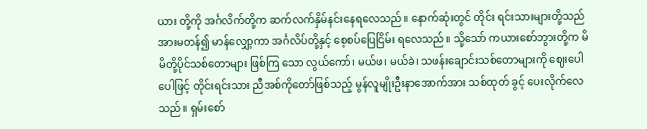ယား တို့ကို အင်္ဂလိက်တို့က ဆက်လက်နှိမ်နင်းနေရလေသည်။ နောက်ဆုံးတွင် တိုင်း ရင်းသားများတို့သည် အားမတန်၍ မာန်လျှော့ကာ အင်္ဂလိပ်တို့နှင့် စေ့စပ်ပြေငြိမ်း ရလေသည်။ သို့သော် ကယားစော်ဘွားတို့က မိမိတို့ပိုင်သစ်တောများ ဖြစ်ကြ သော လွယ်ကော်၊ မယ်ဖ၊ မယ်ခဲ၊ သဖန်းချောင်းသစ်တောများကို ဈေးပေါပေါဖြင့် တိုင်းရင်းသား ညီအစ်ကိုတော်ဖြစ်သည့် မွန်လူမျိုးဦးနာအောက်အား သစ်ထုတ် ခွင့် ပေးလိုက်လေသည်။ ရှမ်းစော်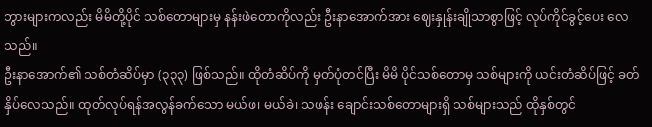ဘွားများကလည်း မိမိတို့ပိုင် သစ်တောများမှ နန်းဖဲတောကိုလည်း ဦးနာအောက်အား ဈေးနှုန်းချိုသာစွာဖြင့် လုပ်ကိုင်ခွင့်ပေး လေသည်။
ဦးနာအောက်၏ သစ်တံဆိပ်မှာ (၃၃၃) ဖြစ်သည်။ ထိုတံဆိပ်ကို မှတ်ပုံတင်ပြီး မိမိ ပိုင်သစ်တောမှ သစ်များကို ယင်းတံဆိပ်ဖြင့် ခတ်နှိပ်လေသည်။ ထုတ်လုပ်ရန်အလွန်ခက်သော မယ်ဖ၊ မယ်ခဲ၊ သဖန်း ချောင်းသစ်တောများရှိ သစ်များသည် ထိုနှစ်တွင်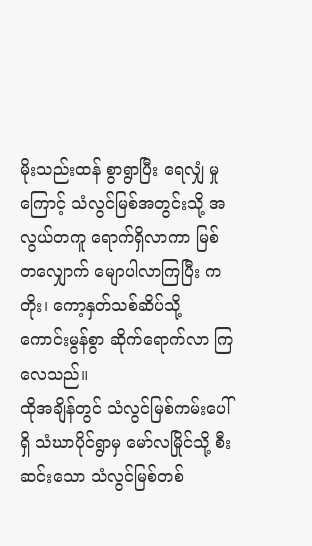မိုးသည်းထန် စွာရွာပြီး ရေလျှံ မှုကြောင့် သံလွင်မြစ်အတွင်းသို့ အလွယ်တကူ ရောက်ရှိလာကာ မြစ်တလျှောက် မျောပါလာကြပြီး ကတိုး၊ ကော့နှတ်သစ်ဆိပ်သို့ ကောင်းမွန်စွာ ဆိုက်ရောက်လာ ကြလေသည်။
ထိုအချိန်တွင် သံလွင်မြစ်ကမ်းပေါ်ရှိ သံဃာပိုင်ရွာမှ မော်လမြိုင်သို့ စီးဆင်းသော သံလွင်မြစ်တစ်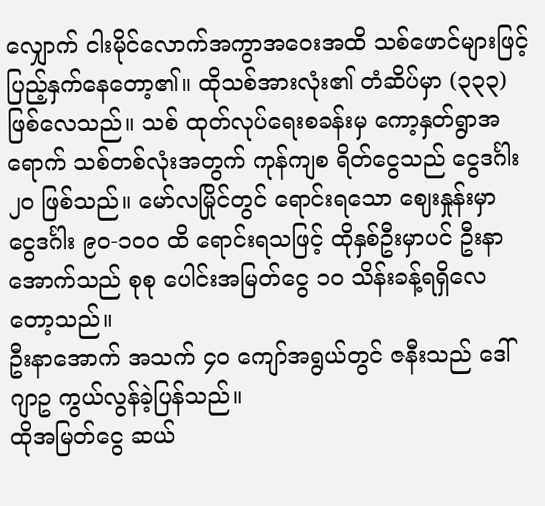လျှောက် ငါးမိုင်လောက်အကွာအဝေးအထိ သစ်ဖောင်များဖြင့် ပြည့်နှက်နေတော့၏။ ထိုသစ်အားလုံး၏ တံဆိပ်မှာ (၃၃၃) ဖြစ်လေသည်။ သစ် ထုတ်လုပ်ရေးစခန်းမှ ကော့နှတ်ရွာအရောက် သစ်တစ်လုံးအတွက် ကုန်ကျစ ရိတ်ငွေသည် ငွေဒင်္ဂါး ၂ဝ ဖြစ်သည်။ မော်လမြိုင်တွင် ရောင်းရသော ဈေးနှုန်းမှာ ငွေဒင်္ဂါး ၉၀-၁၀ဝ ထိ ရောင်းရသဖြင့် ထိုနှစ်ဦးမှာပင် ဦးနာအောက်သည် စုစု ပေါင်းအမြတ်ငွေ ၁ဝ သိန်းခန့်ရရှိလေတော့သည်။
ဦးနာအောက် အသက် ၄ဝ ကျော်အရွယ်တွင် ဇနီးသည် ဒေါ်ဂျာဥ ကွယ်လွန်ခဲ့ပြန်သည်။
ထိုအမြတ်ငွေ ဆယ်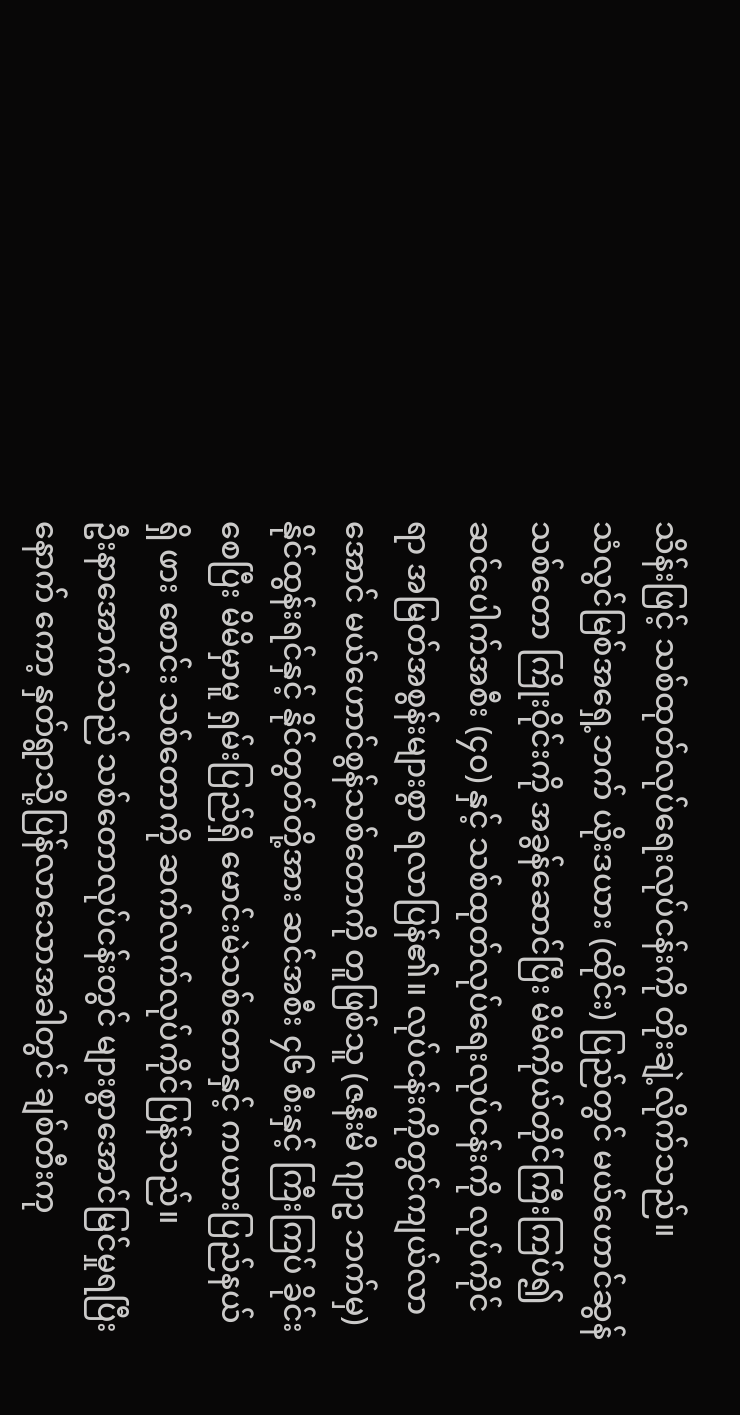သိန်းဖြင့် သစ်ထုတ်လုပ်ရေးလုပ်ငန်းကို တိုးချဲ့လိုက်သည်။
သံလွင်မြစ်အရှေ့ဘက် ယိုးဒယား (ထိုင်း) ပြည်တွင် မယ်ဟောင်ဆွန် သစ်တော ကြိုးဝိုင်းကို အခွန်ဆောင်ပြီး မိမိကိုယ်တိုင်ကြီးကြပ်၍ ဆင်ပေါက်အစီး (၄၀) နှင့် သစ်ထုတ်လုပ်ရေးလုပ်ငန်းကို လုပ်ကိုင်ရာ အမြတ်အစွန်းများစွာ ရလာပြန်၏။ လုပ်ငန်းကိုတွင်ကျယ်လာအောင် မယ်ဟောင်စွန်သစ်တောကို တူဖြစ်သူ (ဇနီးမိ ဂျာဥ ဘက်မှ) နိုင်ထွန်းရင်နှင့် နိုင်တွတ်တို့အား ဆင်အစီး ၄၆ စီးနှင့် ကြီးကြပ် ခိုင်းစေပြီး မိမိမှာမူ ရှမ်းပြည်ရှိ မောင်းမဲသစ်တောနှင့် ကယားပြည်နယ်ရှိ ဖား စောင်း သစ်တောကို ဆက်လက်လုပ်ကိုင်ပြန်သည်။
ဦးနာအောက်သည် သစ်တောလုပ်ငန်းတွင် များစွာအောင်မြင်မှုရပြီးနောက် ကော့ နှတ်ရွာသို့ပြန်လာသောအခါတွင် ချစ်တီးကု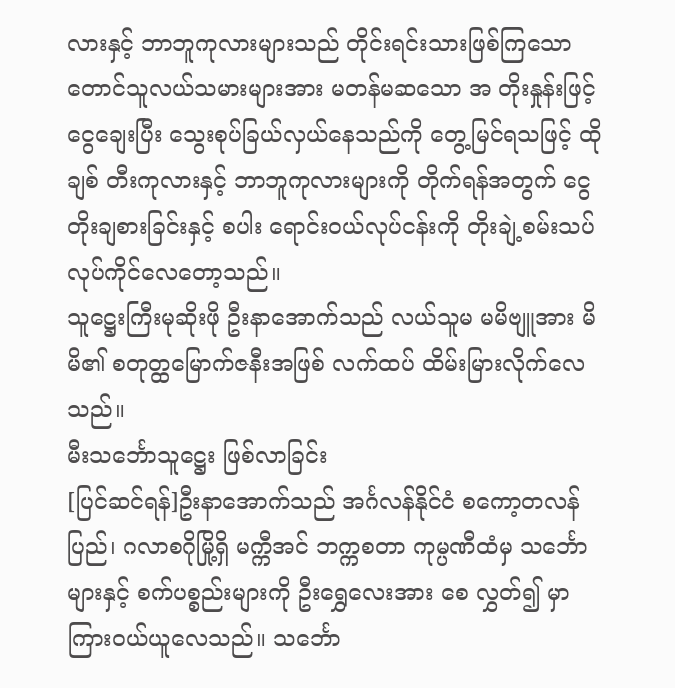လားနှင့် ဘာဘူကုလားများသည် တိုင်းရင်းသားဖြစ်ကြသော တောင်သူလယ်သမားများအား မတန်မဆသော အ တိုးနှုန်းဖြင့် ငွေချေးပြီး သွေးစုပ်ခြယ်လှယ်နေသည်ကို တွေ့မြင်ရသဖြင့် ထိုချစ် တီးကုလားနှင့် ဘာဘူကုလားများကို တိုက်ရန်အတွက် ငွေတိုးချစားခြင်းနှင့် စပါး ရောင်းဝယ်လုပ်ငန်းကို တိုးချဲ့စမ်းသပ်လုပ်ကိုင်လေတော့သည်။
သူဋ္ဌေးကြီးမုဆိုးဖို ဦးနာအောက်သည် လယ်သူမ မမိဗျူအား မိမိ၏ စတုတ္ထမြောက်ဇနီးအဖြစ် လက်ထပ် ထိမ်းမြားလိုက်လေသည်။
မီးသင်္ဘောသူဋ္ဌေး ဖြစ်လာခြင်း
[ပြင်ဆင်ရန်]ဦးနာအောက်သည် အင်္ဂလန်နိုင်ငံ စကော့တလန်ပြည်၊ ဂလာစဂိုမြို့ရှိ မက္ကီအင် ဘက္ကစတာ ကုမ္ပဏီထံမှ သင်္ဘောများနှင့် စက်ပစ္စည်းများကို ဦးရွှေလေးအား စေ လွှတ်၍ မှာကြားဝယ်ယူလေသည်။ သင်္ဘော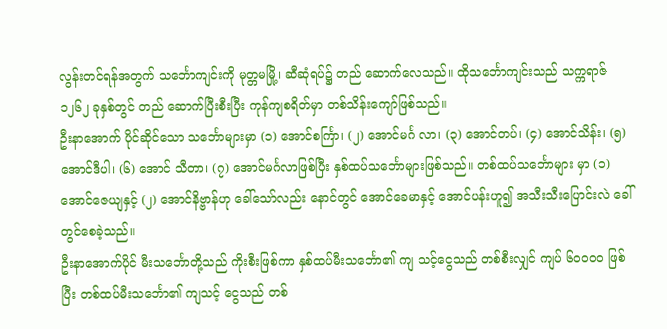လွန်းတင်ရန်အတွက် သင်္ဘောကျင်းကို မုတ္တမမြို့၊ ဆီဆုံရပ်၌ တည် ဆောက်လေသည်။ ထိုသင်္ဘောကျင်းသည် သက္ကရာဇ် ၁၂၆၂ ခုနှစ်တွင် တည် ဆောက်ပြီးစီးပြီး ကုန်ကျစရိတ်မှာ တစ်သိန်းကျော်ဖြစ်သည်။
ဦးနာအောက် ပိုင်ဆိုင်သော သင်္ဘောများမှာ (၁) အောင်စင်္ကြာ၊ (၂) အောင်မင်္ဂ လာ၊ (၃) အောင်တပ်၊ (၄) အောင်သိန်း၊ (၅) အောင်ဒီပါ၊ (၆) အောင် သီတာ၊ (၇) အောင်မင်္ဂလာဖြစ်ပြီး နှစ်ထပ်သင်္ဘောများဖြစ်သည်။ တစ်ထပ်သင်္ဘောများ မှာ (၁) အောင်ဇေယျနှင့် (၂) အောင်နိဗ္ဗာန်ဟု ခေါ်သော်လည်း နောင်တွင် အောင်ခေမာနှင့် အောင်ပန်းဟူ၍ အသီးသီးပြောင်းလဲ ခေါ်တွင်စေခဲ့သည်။
ဦးနာအောက်ပိုင် မီးသင်္ဘောတို့သည် ကိုးစီးဖြစ်ကာ နှစ်ထပ်မီးသင်္ဘော၏ ကျ သင့်ငွေသည် တစ်စီးလျှင် ကျပ် ၆၀၀၀ဝ ဖြစ်ပြီး တစ်ထပ်မီးသင်္ဘော၏ ကျသင့် ငွေသည် တစ်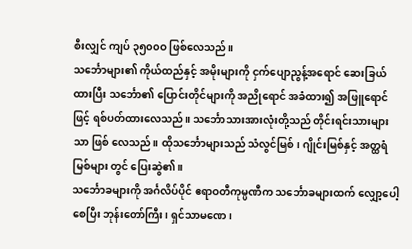စီးလျှင် ကျပ် ၃၅၀၀ဝ ဖြစ်လေသည်။
သင်္ဘောများ၏ ကိုယ်ထည်နှင့် အမိုးများကို ငှက်ပျောညွန့်အရောင် ဆေးခြယ် ထားပြီး သင်္ဘော၏ ပြောင်းတိုင်များကို အညိုရောင် အခံထား၍ အဖြူရောင်ဖြင့် ရစ်ပတ်ထားလေသည်။ သင်္ဘောသားအားလုံးတို့သည် တိုင်းရင်းသားများသာ ဖြစ် လေသည်။ ထိုသင်္ဘောများသည် သံလွင်မြစ်၊ ဂျိုင်းမြစ်နှင့် အတ္ထရံမြစ်များ တွင် ပြေးဆွဲ၏။
သင်္ဘောခများကို အင်္ဂလိပ်ပိုင် ဧရာဝတီကုမ္ပဏီက သင်္ဘောခများထက် လျှော့ပေါ့ စေပြီး ဘုန်းတော်ကြီး၊ ရှင်သာမဏေ၊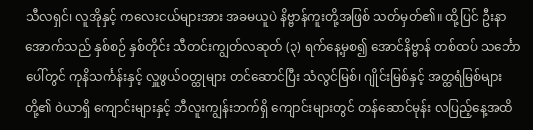သီလရှင်၊ လူအိုနှင့် ကလေးငယ်များအား အခမယူပဲ နိဗ္ဗာန်ကူးတို့အဖြစ် သတ်မှတ်၏။ ထို့ပြင် ဦးနာအောက်သည် နှစ်စဉ် နှစ်တိုင်း သီတင်းကျွတ်လဆုတ် (၃) ရက်နေ့မှစ၍ အောင်နိဗ္ဗာန် တစ်ထပ် သင်္ဘောပေါ်တွင် ကုနိသင်္ကန်းနှင့် လှူဖွယ်ဝတ္ထုများ တင်ဆောင်ပြီး သံလွင်မြစ်၊ ဂျိုင်းမြစ်နှင့် အတ္ထရံမြစ်များတို့၏ ဝဲယာရှိ ကျောင်းများနှင့် ဘီလူးကျွန်းဘက်ရှိ ကျောင်းများတွင် တန်ဆောင်မုန်း လပြည့်နေ့အထိ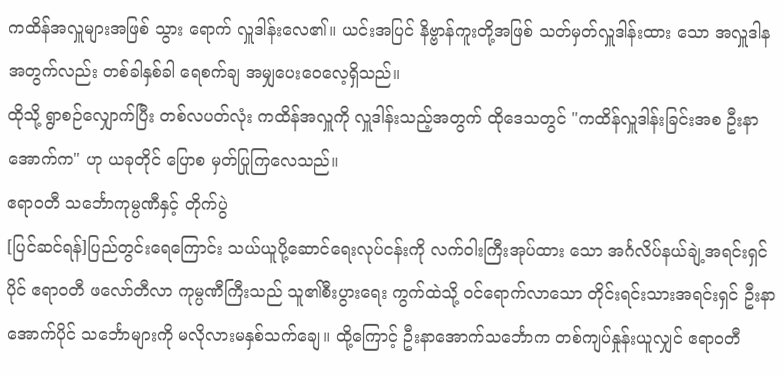ကထိန်အလှူများအဖြစ် သွား ရောက် လှူဒါန်းလေ၏။ ယင်းအပြင် နိဗ္ဗာန်ကူးတို့အဖြစ် သတ်မှတ်လှူဒါန်းထား သော အလှူဒါနအတွက်လည်း တစ်ခါနှစ်ခါ ရေစက်ချ အမျှပေးဝေလေ့ရှိသည်။
ထိုသို့ ရွာစဉ်လျှောက်ပြီး တစ်လပတ်လုံး ကထိန်အလှူကို လှူဒါန်းသည့်အတွက် ထိုဒေသတွင် "ကထိန်လှူဒါန်းခြင်းအစ ဦးနာအောက်က" ဟု ယခုတိုင် ပြောစ မှတ်ပြုကြလေသည်။
ဧရာဝတီ သင်္ဘောကုမ္ပဏီနှင့် တိုက်ပွဲ
[ပြင်ဆင်ရန်]ပြည်တွင်းရေကြောင်း သယ်ယူပို့ဆောင်ရေးလုပ်ငန်းကို လက်ဝါးကြီးအုပ်ထား သော အင်္ဂလိပ်နယ်ချဲ့အရင်းရှင်ပိုင် ဧရာဝတီ ဖလော်တီလာ ကုမ္ပဏီကြီးသည် သူ၏စီးပွားရေး ကွက်ထဲသို့ ဝင်ရောက်လာသော တိုင်းရင်းသားအရင်းရှင် ဦးနာအောက်ပိုင် သင်္ဘောများကို မလိုလားမနှစ်သက်ချေ။ ထို့ကြောင့် ဦးနာအောက်သင်္ဘောက တစ်ကျပ်နှုန်းယူလျှင် ဧရာဝတီ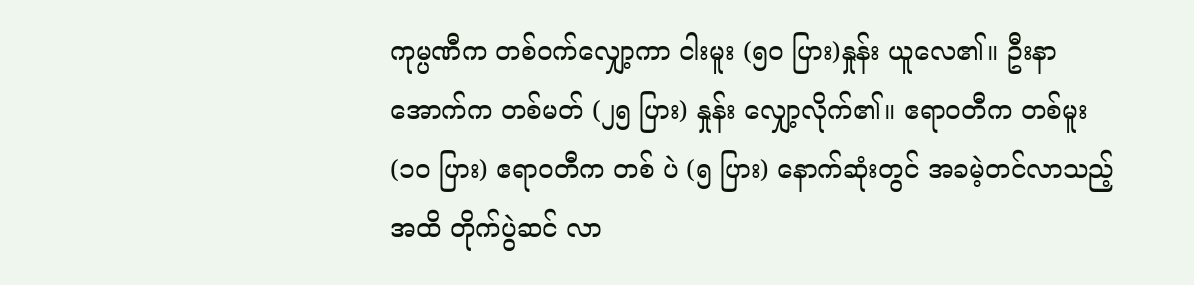ကုမ္ပဏီက တစ်ဝက်လျှော့ကာ ငါးမူး (၅ဝ ပြား)နှုန်း ယူလေ၏။ ဦးနာအောက်က တစ်မတ် (၂၅ ပြား) နှုန်း လျှော့လိုက်၏။ ဧရာဝတီက တစ်မူး (၁ဝ ပြား) ဧရာဝတီက တစ် ပဲ (၅ ပြား) နောက်ဆုံးတွင် အခမဲ့တင်လာသည့်အထိ တိုက်ပွဲဆင် လာ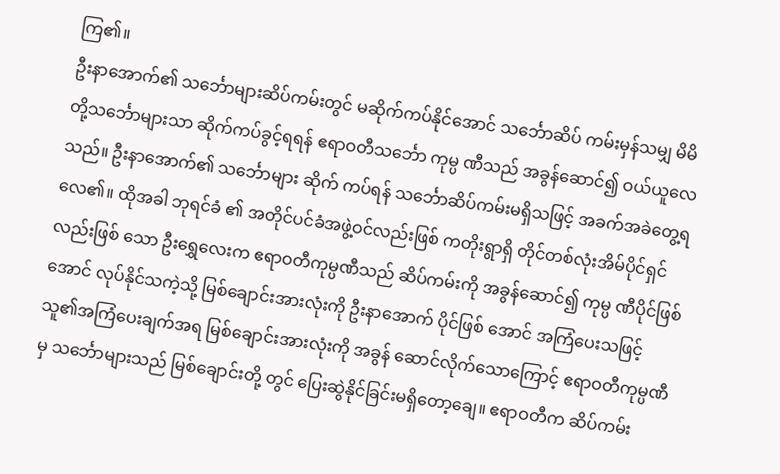ကြ၏။
ဦးနာအောက်၏ သင်္ဘောများဆိပ်ကမ်းတွင် မဆိုက်ကပ်နိုင်အောင် သင်္ဘောဆိပ် ကမ်းမှန်သမျှ မိမိတို့သင်္ဘောများသာ ဆိုက်ကပ်ခွင့်ရရန် ဧရာဝတီသင်္ဘော ကုမ္ပ ဏီသည် အခွန်ဆောင်၍ ဝယ်ယူလေသည်။ ဦးနာအောက်၏ သင်္ဘောများ ဆိုက် ကပ်ရန် သင်္ဘောဆိပ်ကမ်းမရှိသဖြင့် အခက်အခဲတွေ့ရလေ၏။ ထိုအခါ ဘုရင်ခံ ၏ အတိုင်ပင်ခံအဖွဲ့ဝင်လည်းဖြစ် ကတိုးရွာရှိ တိုင်တစ်လုံးအိမ်ပိုင်ရှင် လည်းဖြစ် သော ဦးရွှေလေးက ဧရာဝတီကုမ္ပဏီသည် ဆိပ်ကမ်းကို အခွန်ဆောင်၍ ကုမ္ပ ဏီပိုင်ဖြစ်အောင် လုပ်နိုင်သကဲ့သို့ မြစ်ချောင်းအားလုံးကို ဦးနာအောက် ပိုင်ဖြစ် အောင် အကြံပေးသဖြင့် သူ၏အကြံပေးချက်အရ မြစ်ချောင်းအားလုံးကို အခွန် ဆောင်လိုက်သောကြောင့် ဧရာဝတီကုမ္ပဏီမှ သင်္ဘောများသည် မြစ်ချောင်းတို့ တွင် ပြေးဆွဲနိုင်ခြင်းမရှိတော့ချေ။ ဧရာဝတီက ဆိပ်ကမ်း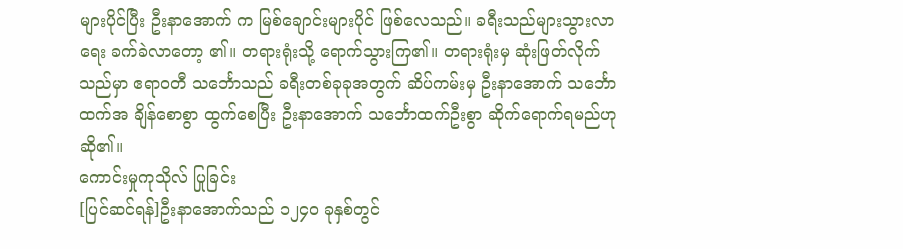များပိုင်ပြီး ဦးနာအောက် က မြစ်ချောင်းများပိုင် ဖြစ်လေသည်။ ခရီးသည်များသွားလာရေး ခက်ခဲလာတော့ ၏။ တရားရုံးသို့ ရောက်သွားကြ၏။ တရားရုံးမှ ဆုံးဖြတ်လိုက်သည်မှာ ဧရာဝတီ သင်္ဘောသည် ခရီးတစ်ခုခုအတွက် ဆိပ်ကမ်းမှ ဦးနာအောက် သင်္ဘောထက်အ ချိန်စောစွာ ထွက်စေပြီး ဦးနာအောက် သင်္ဘောထက်ဦးစွာ ဆိုက်ရောက်ရမည်ဟု ဆို၏။
ကောင်းမှုကုသိုလ် ပြုခြင်း
[ပြင်ဆင်ရန်]ဦးနာအောက်သည် ၁၂၄ဝ ခုနှစ်တွင်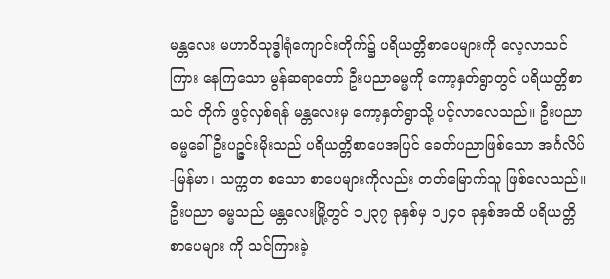မန္တလေး မဟာဝိသုဒ္ဓါရုံကျောင်းတိုက်၌ ပရိယတ္တိစာပေများကို လေ့လာသင်ကြား နေကြသော မွန်ဆရာတော် ဦးပညာဓမ္မကို ကော့နှတ်ရွာတွင် ပရိယတ္တိစာသင် တိုက် ဖွင့်လှစ်ရန် မန္တလေးမှ ကော့နှတ်ရွာသို့ ပင့်လာလေသည်။ ဦးပညာ ဓမ္မခေါ် ဦးပဉ္ဇင်းမိုးသည် ပရိယတ္တိစာပေအပြင် ခေတ်ပညာဖြစ်သော အင်္ဂလိပ်-မြန်မာ၊ သက္ကတ စသော စာပေများကိုလည်း တတ်မြောက်သူ ဖြစ်လေသည်။ ဦးပညာ ဓမ္မသည် မန္တလေးမြို့တွင် ၁၂၃၇ ခုနှစ်မှ ၁၂၄ဝ ခုနှစ်အထိ ပရိယတ္တိစာပေများ ကို သင်ကြားခဲ့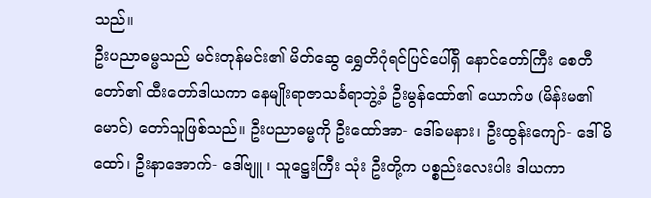သည်။
ဦးပညာဓမ္မသည် မင်းတုန်မင်း၏ မိတ်ဆွေ ရွှေတိဂုံရင်ပြင်ပေါ်ရှိ နောင်တော်ကြီး စေတီတော်၏ ထီးတော်ဒါယကာ နေမျိုးရာဇာသင်္ခရာဘွဲ့ခံ ဦးမွန်ထော်၏ ယောက်ဖ (မိန်းမ၏မောင်) တော်သူဖြစ်သည်။ ဦးပညာဓမ္မကို ဦးထော်အာ- ဒေါ်ခမနား၊ ဦးထွန်းကျော်- ဒေါ်မိထော်၊ ဦးနာအောက်- ဒေါ်ဗျူ ၊ သူဋ္ဌေးကြီး သုံး ဦးတို့က ပစ္စည်းလေးပါး ဒါယကာ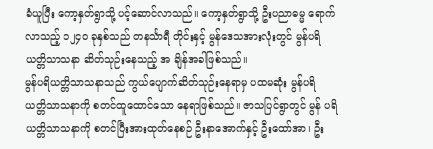ခံယူပြီး ကော့နှတ်ရွာသို့ ပင့်ဆောင်လာသည်။ ကော့နှတ်ရွာသို့ ဦးပညာဓမ္မ ရောက်လာသည့် ၁၂၄ဝ ခုနှစ်သည် တနင်္သာရီ တိုင်းနှင့် မွန်ဒေသအားလုံးတွင် မွန်ပရိယတ္တိသာသနာ ဆိတ်သုဉ်းနေသည့် အ ချိန်အခါဖြစ်သည်။
မွန်ပရိယတ္တိသာသနာသည် ကွယ်ပျောက်ဆိတ်သုဉ်းနေရာမှ ပထမဆုံး မွန်ပရိ ယတ္တိသာသနာကို စတင်ထူထောင်သော နေရာဖြစ်သည်။ ဇာသပြင်ရွာတွင် မွန် ပရိယတ္တိသာသနာကို စတင်ပြီးအားထုတ်နေစဉ် ဦးနာအောက်နှင့် ဦးထော်အာ၊ ဦး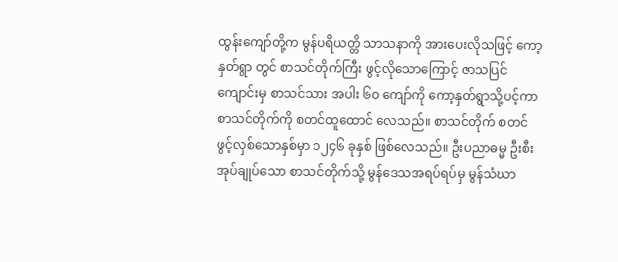ထွန်းကျော်တို့က မွန်ပရိယတ္တိ သာသနာကို အားပေးလိုသဖြင့် ကော့နှတ်ရွာ တွင် စာသင်တိုက်ကြီး ဖွင့်လိုသောကြောင့် ဇာသပြင်ကျောင်းမှ စာသင်သား အပါး ၆ဝ ကျော်ကို ကော့နှတ်ရွာသို့ပင့်ကာ စာသင်တိုက်ကို စတင်ထူထောင် လေသည်။ စာသင်တိုက် စတင်ဖွင့်လှစ်သောနှစ်မှာ ၁၂၄၆ ခုနှစ် ဖြစ်လေသည်။ ဦးပညာဓမ္မ ဦးစီးအုပ်ချုပ်သော စာသင်တိုက်သို့ မွန်ဒေသအရပ်ရပ်မှ မွန်သံဃာ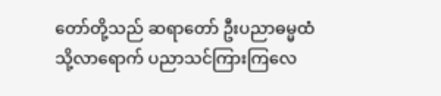တော်တို့သည် ဆရာတော် ဦးပညာဓမ္မထံသို့လာရောက် ပညာသင်ကြားကြလေ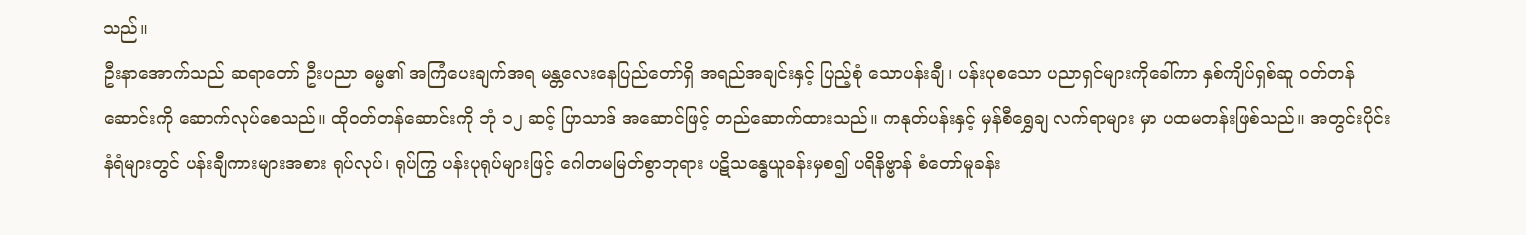သည်။
ဦးနာအောက်သည် ဆရာတော် ဦးပညာ ဓမ္မ၏ အကြံပေးချက်အရ မန္တလေးနေပြည်တော်ရှိ အရည်အချင်းနှင့် ပြည့်စုံ သောပန်းချီ၊ ပန်းပုစသော ပညာရှင်များကိုခေါ်ကာ နှစ်ကျိပ်ရှစ်ဆူ ဝတ်တန် ဆောင်းကို ဆောက်လုပ်စေသည်။ ထိုဝတ်တန်ဆောင်းကို ဘုံ ၁၂ ဆင့် ပြာသာဒ် အဆောင်ဖြင့် တည်ဆောက်ထားသည်။ ကနုတ်ပန်းနှင့် မှန်စီရွှေချ လက်ရာများ မှာ ပထမတန်းဖြစ်သည်။ အတွင်းပိုင်း နံရံများတွင် ပန်းချီကားများအစား ရုပ်လုပ်၊ ရုပ်ကြွ ပန်းပုရုပ်များဖြင့် ဂေါတမမြတ်စွာဘုရား ပဋိသန္ဓေယူခန်းမှစ၍ ပရိနိဗ္ဗာန် စံတော်မူခန်း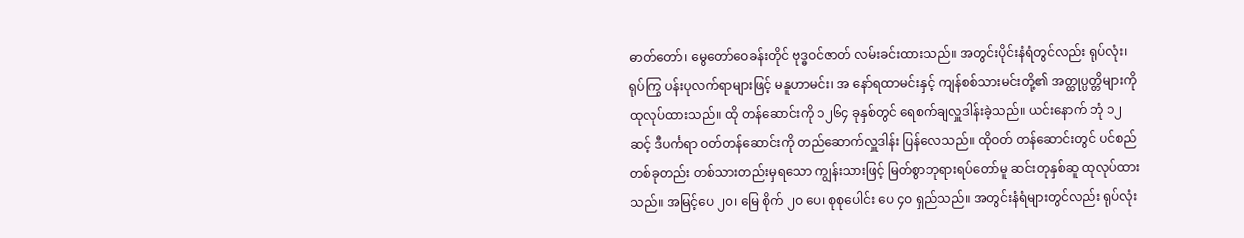ဓာတ်တော်၊ မွေတော်ဝေခန်းတိုင် ဗုဒ္ဓဝင်ဇာတ် လမ်းခင်းထားသည်။ အတွင်းပိုင်းနံရံတွင်လည်း ရုပ်လုံး၊ ရုပ်ကြွ ပန်းပုလက်ရာများဖြင့် မနူဟာမင်း၊ အ နော်ရထာမင်းနှင့် ကျန်စစ်သားမင်းတို့၏ အတ္ထုပ္ပတ္တိများကို ထုလုပ်ထားသည်။ ထို တန်ဆောင်းကို ၁၂၆၄ ခုနှစ်တွင် ရေစက်ချလှူဒါန်းခဲ့သည်။ ယင်းနောက် ဘုံ ၁၂ ဆင့် ဒီပင်္ကရာ ဝတ်တန်ဆောင်းကို တည်ဆောက်လှူဒါန်း ပြန်လေသည်။ ထိုဝတ် တန်ဆောင်းတွင် ပင်စည်တစ်ခုတည်း တစ်သားတည်းမှရသော ကျွန်းသားဖြင့် မြတ်စွာဘုရားရပ်တော်မူ ဆင်းတုနှစ်ဆူ ထုလုပ်ထားသည်။ အမြင့်ပေ ၂၀၊ မြေ စိုက် ၂ဝ ပေ၊ စုစုပေါင်း ပေ ၄ဝ ရှည်သည်။ အတွင်းနံရံများတွင်လည်း ရုပ်လုံး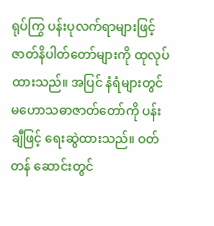ရုပ်ကြွ ပန်းပုလက်ရာများဖြင့် ဇာတ်နိပါတ်တော်များကို ထုလုပ်ထားသည်။ အပြင် နံရံများတွင် မဟောသဓာဇာတ်တော်ကို ပန်းချီဖြင့် ရေးဆွဲထားသည်။ ဝတ်တန် ဆောင်းတွင်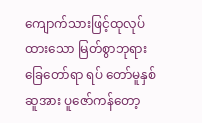ကျောက်သားဖြင့်ထုလုပ်ထားသော မြတ်စွာဘုရားခြေတော်ရာ ရပ် တော်မူနှစ်ဆူအား ပူဇော်ကန်တော့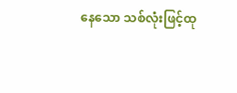နေသော သစ်လုံးဖြင့်ထု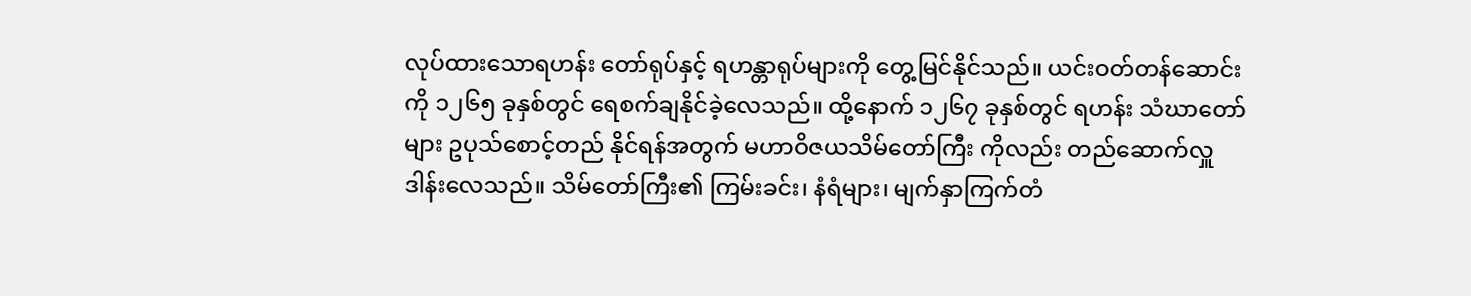လုပ်ထားသောရဟန်း တော်ရုပ်နှင့် ရဟန္တာရုပ်များကို တွေ့မြင်နိုင်သည်။ ယင်းဝတ်တန်ဆောင်းကို ၁၂၆၅ ခုနှစ်တွင် ရေစက်ချနိုင်ခဲ့လေသည်။ ထို့နောက် ၁၂၆၇ ခုနှစ်တွင် ရဟန်း သံဃာတော်များ ဥပုသ်စောင့်တည် နိုင်ရန်အတွက် မဟာဝိဇယသိမ်တော်ကြီး ကိုလည်း တည်ဆောက်လှူဒါန်းလေသည်။ သိမ်တော်ကြီး၏ ကြမ်းခင်း၊ နံရံများ၊ မျက်နှာကြက်တံ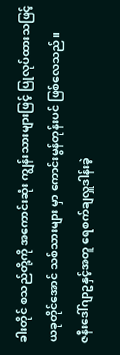ခါးတိုင် စသည်တို့ကို အကောင်းဆုံး ကျွန်းသားများဖြင့် ပြုလုပ်ထားသဖြင့် ယခုတိုင်အောင် သစ်သားများ မှာ ကောင်းမွန်တုန်းပင် ဖြစ်လေသည်။
ဇနီးဒေါ်ဂျာဥနှင့်အတူ ရေစက်ချလှူဒါန်းခဲ့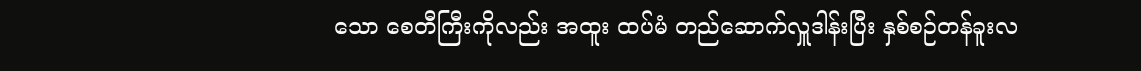သော စေတီကြီးကိုလည်း အထူး ထပ်မံ တည်ဆောက်လှူဒါန်းပြီး နှစ်စဉ်တန်ခူးလ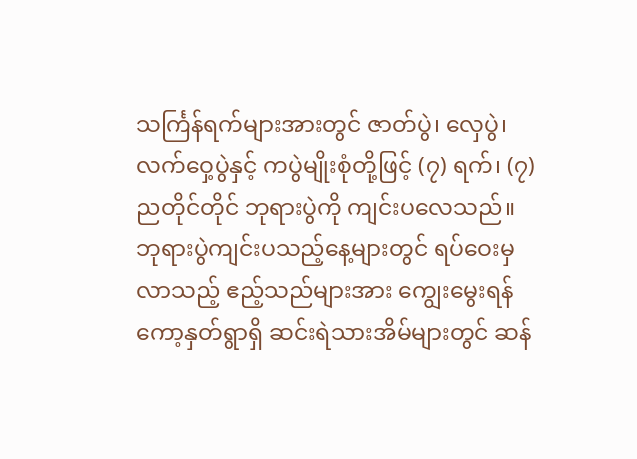သင်္ကြန်ရက်များအားတွင် ဇာတ်ပွဲ၊ လှေပွဲ၊ လက်ဝှေ့ပွဲနှင့် ကပွဲမျိုးစုံတို့ဖြင့် (၇) ရက်၊ (၇) ညတိုင်တိုင် ဘုရားပွဲကို ကျင်းပလေသည်။ ဘုရားပွဲကျင်းပသည့်နေ့များတွင် ရပ်ဝေးမှလာသည့် ဧည့်သည်များအား ကျွေးမွေးရန် ကော့နှတ်ရွာရှိ ဆင်းရဲသားအိမ်များတွင် ဆန်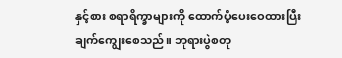နှင့်စား စရာရိက္ခာများကို ထောက်ပံ့ပေးဝေထားပြီး ချက်ကျွေးစေသည်။ ဘုရားပွဲစတု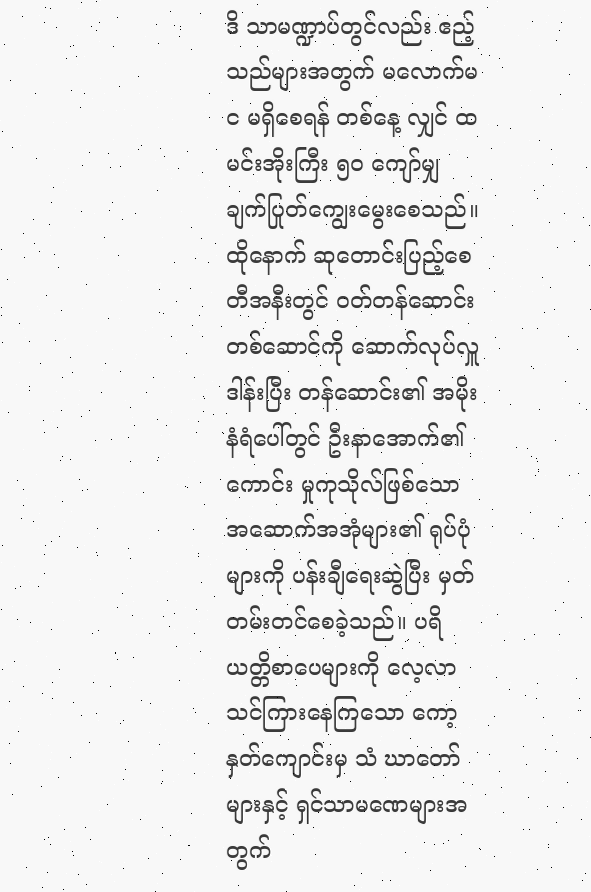ဒိ သာမဏ္ဍာပ်တွင်လည်း ဧည့်သည်များအတွက် မလောက်မင မရှိစေရန် တစ်နေ့ လျှင် ထမင်းအိုးကြီး ၅ဝ ကျော်မျှ ချက်ပြုတ်ကျွေးမွေးစေသည်။ ထိုနောက် ဆုတောင်းပြည့်စေတီအနီးတွင် ဝတ်တန်ဆောင်း တစ်ဆောင်ကို ဆောက်လုပ်လှူဒါန်းပြီး တန်ဆောင်း၏ အမိုးနံရံပေါ်တွင် ဦးနာအောက်၏ကောင်း မှုကုသိုလ်ဖြစ်သော အဆောက်အအုံများ၏ ရုပ်ပုံများကို ပန်းချီရေးဆွဲပြီး မှတ်တမ်းတင်စေခဲ့သည်။ ပရိယတ္တိစာပေများကို လေ့လာသင်ကြားနေကြသော ကော့နှတ်ကျောင်းမှ သံ ဃာတော်များနှင့် ရှင်သာမဏေများအတွက်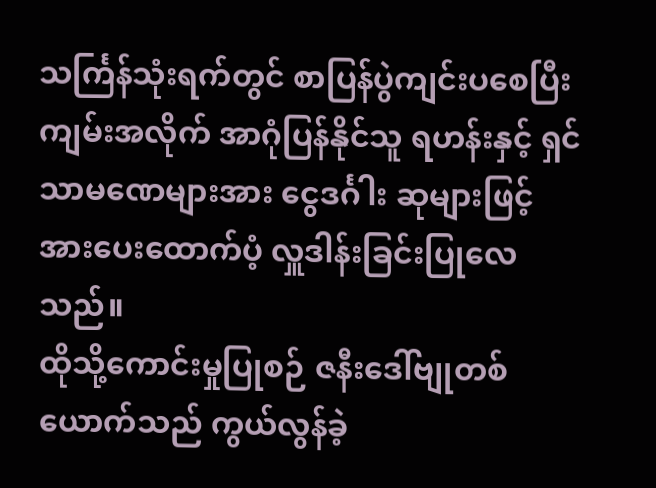သင်္ကြန်သုံးရက်တွင် စာပြန်ပွဲကျင်းပစေပြီး ကျမ်းအလိုက် အာဂုံပြန်နိုင်သူ ရဟန်းနှင့် ရှင်သာမဏေများအား ငွေဒင်္ဂါး ဆုများဖြင့် အားပေးထောက်ပံ့ လှူဒါန်းခြင်းပြုလေသည်။
ထိုသို့ကောင်းမှုပြုစဉ် ဇနီးဒေါ်ဗျုတစ်ယောက်သည် ကွယ်လွန်ခဲ့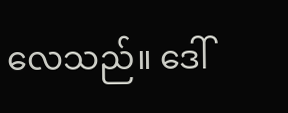လေသည်။ ဒေါ်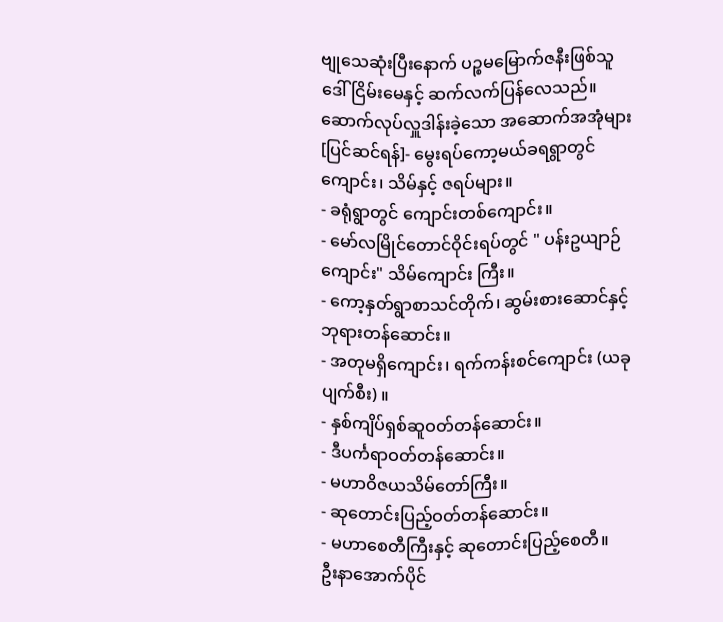ဗျုသေဆုံးပြီးနောက် ပဉ္စမမြောက်ဇနီးဖြစ်သူ ဒေါ်ငြိမ်းမေနှင့် ဆက်လက်ပြန်လေသည်။
ဆောက်လုပ်လှူဒါန်းခဲ့သော အဆောက်အအုံများ
[ပြင်ဆင်ရန်]- မွေးရပ်ကော့မယ်ခရရွာတွင် ကျောင်း၊ သိမ်နှင့် ဇရပ်များ။
- ခရုံရွာတွင် ကျောင်းတစ်ကျောင်း။
- မော်လမြိုင်တောင်ဝိုင်းရပ်တွင် " ပန်းဥယျာဉ်ကျောင်း" သိမ်ကျောင်း ကြီး။
- ကော့နှတ်ရွာစာသင်တိုက်၊ ဆွမ်းစားဆောင်နှင့် ဘုရားတန်ဆောင်း။
- အတုမရှိကျောင်း၊ ရက်ကန်းစင်ကျောင်း (ယခုပျက်စီး) ။
- နှစ်ကျိပ်ရှစ်ဆူဝတ်တန်ဆောင်း။
- ဒီပင်္ကရာဝတ်တန်ဆောင်း။
- မဟာဝိဇယသိမ်တော်ကြီး။
- ဆုတောင်းပြည့်ဝတ်တန်ဆောင်း။
- မဟာစေတီကြီးနှင့် ဆုတောင်းပြည့်စေတီ။
ဦးနာအောက်ပိုင်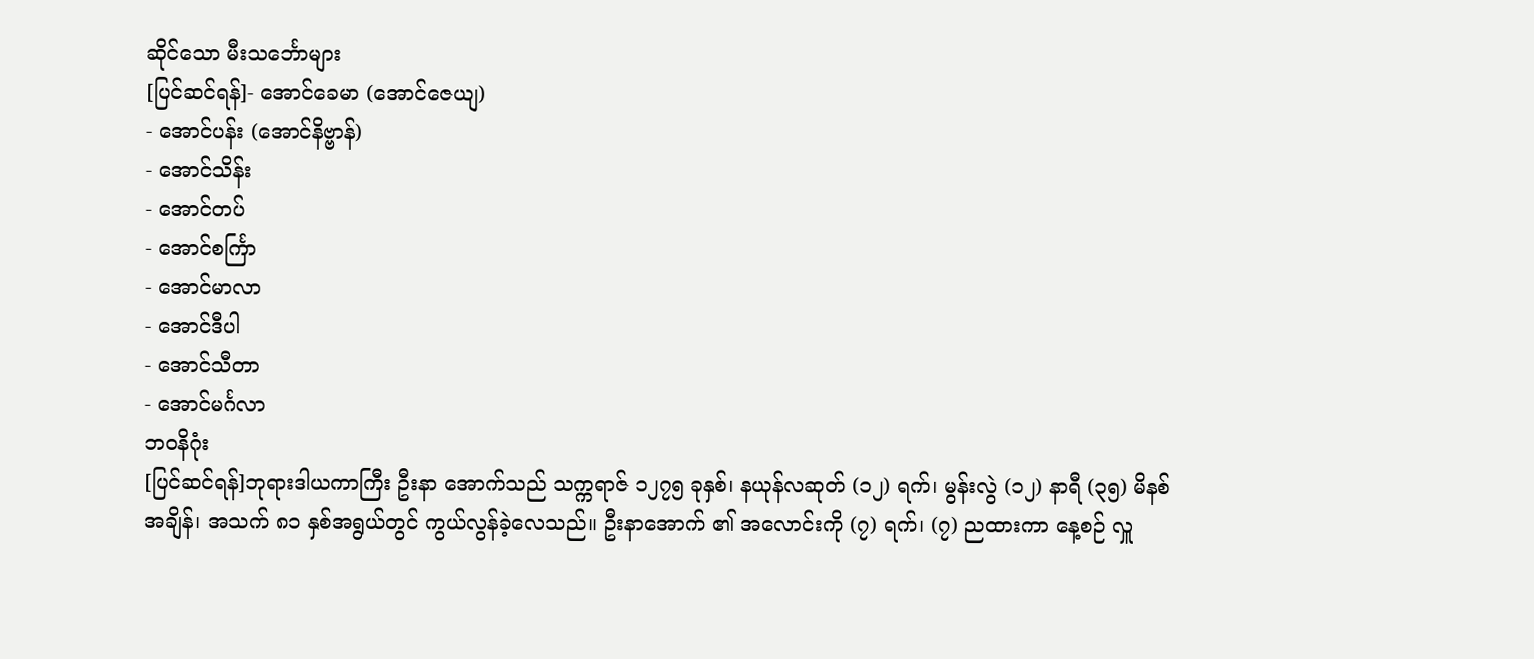ဆိုင်သော မီးသင်္ဘောများ
[ပြင်ဆင်ရန်]- အောင်ခေမာ (အောင်ဇေယျ)
- အောင်ပန်း (အောင်နိဗ္ဗာန်)
- အောင်သိန်း
- အောင်တပ်
- အောင်စင်္ကြာ
- အောင်မာလာ
- အောင်ဒီပါ
- အောင်သီတာ
- အောင်မင်္ဂလာ
ဘဝနိဂုံး
[ပြင်ဆင်ရန်]ဘုရားဒါယကာကြီး ဦးနာ အောက်သည် သက္ကရာဇ် ၁၂၇၅ ခုနှစ်၊ နယုန်လဆုတ် (၁၂) ရက်၊ မွန်းလွဲ (၁၂) နာရီ (၃၅) မိနစ်အချိန်၊ အသက် ၈၁ နှစ်အရွယ်တွင် ကွယ်လွန်ခဲ့လေသည်။ ဦးနာအောက် ၏ အလောင်းကို (၇) ရက်၊ (၇) ညထားကာ နေ့စဉ် လှူ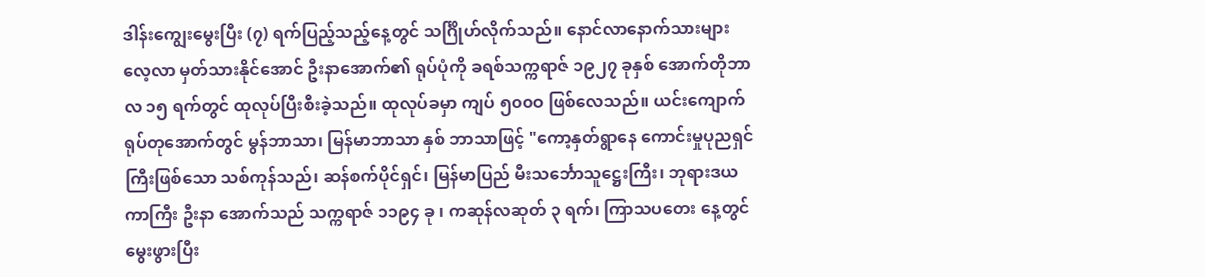ဒါန်းကျွေးမွေးပြီး (၇) ရက်ပြည့်သည့်နေ့တွင် သင်္ဂြိုဟ်လိုက်သည်။ နောင်လာနောက်သားများ လေ့လာ မှတ်သားနိုင်အောင် ဦးနာအောက်၏ ရုပ်ပုံကို ခရစ်သက္ကရာဇ် ၁၉၂၇ ခုနှစ် အောက်တိုဘာလ ၁၅ ရက်တွင် ထုလုပ်ပြီးစီးခဲ့သည်။ ထုလုပ်ခမှာ ကျပ် ၅၀၀ဝ ဖြစ်လေသည်။ ယင်းကျောက်ရုပ်တုအောက်တွင် မွန်ဘာသာ၊ မြန်မာဘာသာ နှစ် ဘာသာဖြင့် "ကော့နှတ်ရွာနေ ကောင်းမှုပုညရှင်ကြီးဖြစ်သော သစ်ကုန်သည်၊ ဆန်စက်ပိုင်ရှင်၊ မြန်မာပြည် မီးသင်္ဘောသူဋ္ဌေးကြီး၊ ဘုရားဒယကာကြီး ဦးနာ အောက်သည် သက္ကရာဇ် ၁၁၉၄ ခု ၊ ကဆုန်လဆုတ် ၃ ရက်၊ ကြာသပတေး နေ့တွင် မွေးဖွားပြီး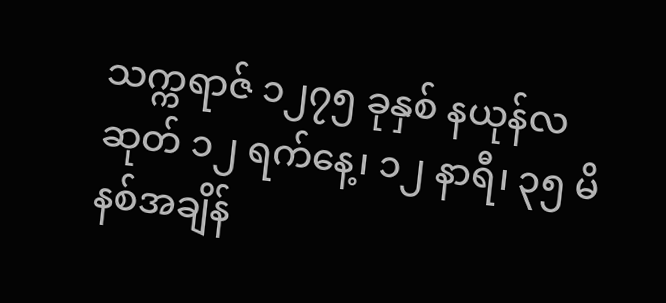သက္ကရာဇ် ၁၂၇၅ ခုနှစ် နယုန်လဆုတ် ၁၂ ရက်နေ့၊ ၁၂ နာရီ၊ ၃၅ မိနစ်အချိန်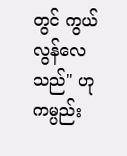တွင် ကွယ်လွန်လေသည်" ဟု ကမ္ပည်း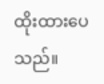ထိုးထားပေသည်။